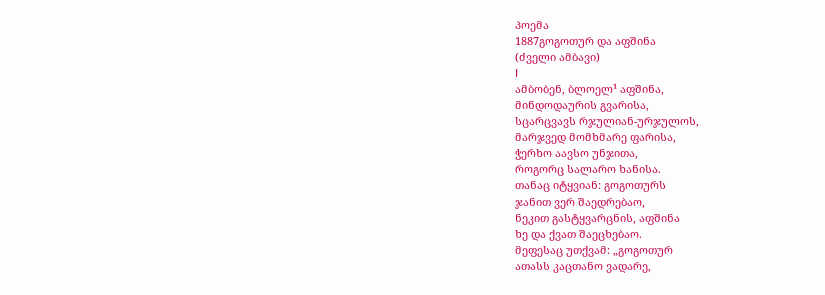პოემა
1887გოგოთურ და აფშინა
(ძველი ამბავი)
I
ამბობენ, ბლოელ¹ აფშინა,
მინდოდაურის გვარისა,
სცარცვავს რჯულიან-ურჯულოს,
მარჯვედ მომხმარე ფარისა,
ჭერხო აავსო უნჯითა,
როგორც სალარო ხანისა.
თანაც იტყვიან: გოგოთურს
ჯანით ვერ შაედრებაო,
ნეკით გასტყვარცნის, აფშინა
ხე და ქვათ შაეცხებაო.
მეფესაც უთქვამ: „გოგოთურ
ათასს კაცთანო ვადარე,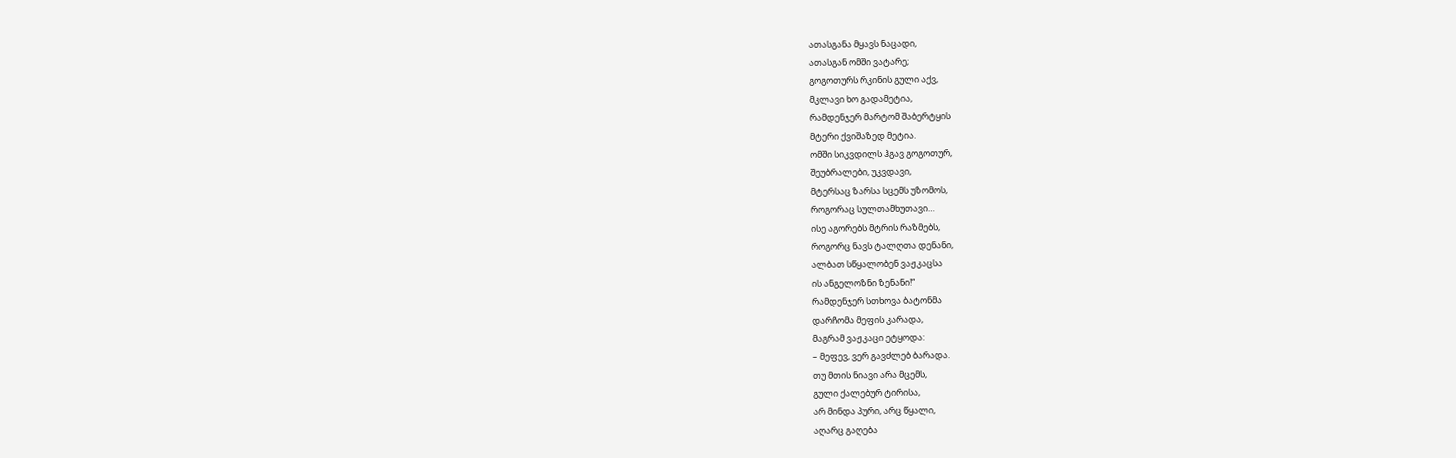ათასგანა მყავს ნაცადი,
ათასგან ომში ვატარე;
გოგოთურს რკინის გული აქვ,
მკლავი ხო გადამეტია,
რამდენჯერ მარტომ შაბერტყის
მტერი ქვიშაზედ მეტია.
ომში სიკვდილს ჰგავ გოგოთურ,
შეუბრალები, უკვდავი,
მტერსაც ზარსა სცემს უზომოს,
როგორაც სულთამხუთავი…
ისე აგორებს მტრის რაზმებს,
როგორც ნავს ტალღთა დენანი,
ალბათ სწყალობენ ვაჟკაცსა
ის ანგელოზნი ზენანი!“
რამდენჯერ სთხოვა ბატონმა
დარჩომა მეფის კარადა,
მაგრამ ვაჟკაცი ეტყოდა:
– მეფევ, ვერ გავძლებ ბარადა.
თუ მთის ნიავი არა მცემს,
გული ქალებურ ტირისა,
არ მინდა პური, არც წყალი,
აღარც გაღება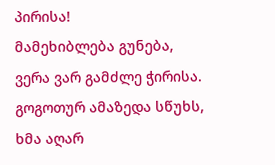პირისა!
მამეხიბლება გუნება,
ვერა ვარ გამძლე ჭირისა.
გოგოთურ ამაზედა სწუხს,
ხმა აღარ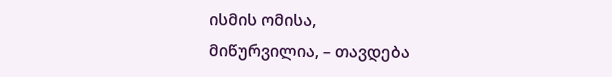ისმის ომისა,
მიწურვილია, – თავდება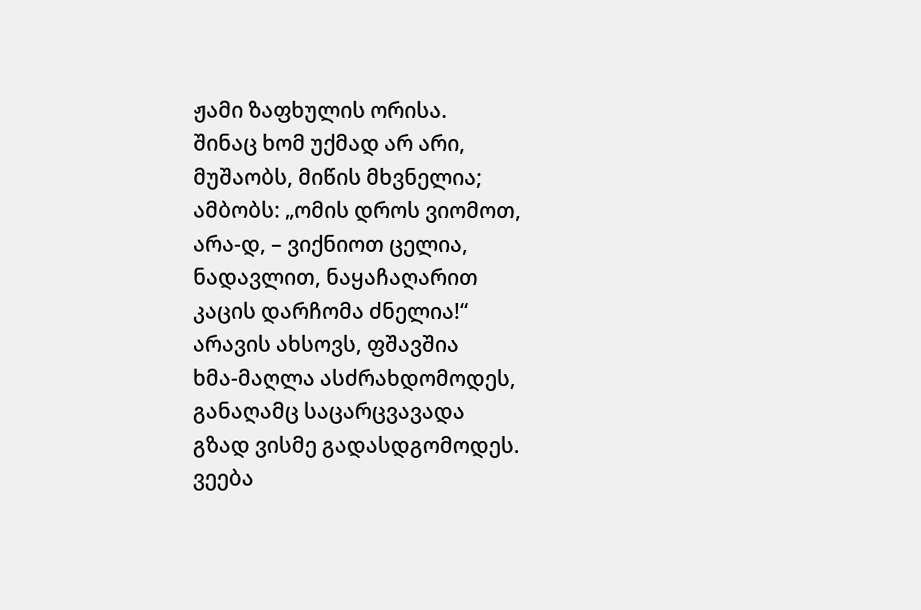ჟამი ზაფხულის ორისა.
შინაც ხომ უქმად არ არი,
მუშაობს, მიწის მხვნელია;
ამბობს: „ომის დროს ვიომოთ,
არა-დ, – ვიქნიოთ ცელია,
ნადავლით, ნაყაჩაღარით
კაცის დარჩომა ძნელია!“
არავის ახსოვს, ფშავშია
ხმა-მაღლა ასძრახდომოდეს,
განაღამც საცარცვავადა
გზად ვისმე გადასდგომოდეს.
ვეება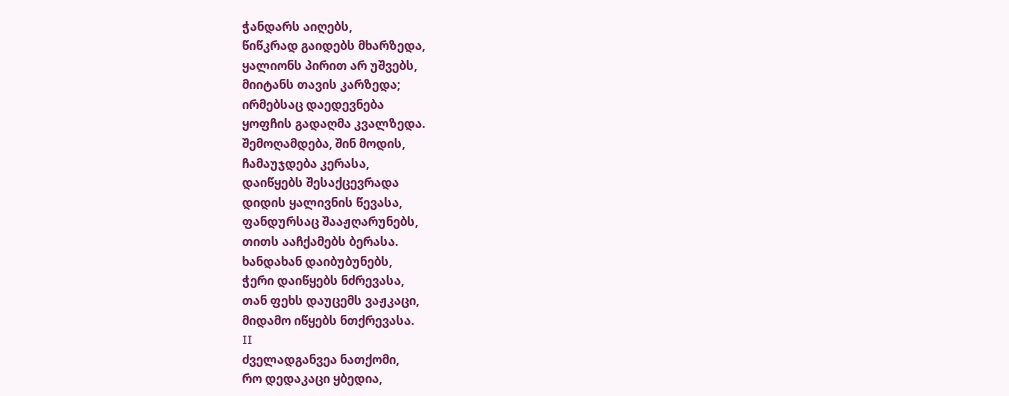ჭანდარს აიღებს,
წიწკრად გაიდებს მხარზედა,
ყალიონს პირით არ უშვებს,
მიიტანს თავის კარზედა;
ირმებსაც დაედევნება
ყოფჩის გადაღმა კვალზედა.
შემოღამდება, შინ მოდის,
ჩამაუჯდება კერასა,
დაიწყებს შესაქცევრადა
დიდის ყალივნის წევასა,
ფანდურსაც შააჟღარუნებს,
თითს ააჩქამებს ბერასა.
ხანდახან დაიბუბუნებს,
ჭერი დაიწყებს ნძრევასა,
თან ფეხს დაუცემს ვაჟკაცი,
მიდამო იწყებს ნთქრევასა.
II
ძველადგანვეა ნათქომი,
რო დედაკაცი ყბედია,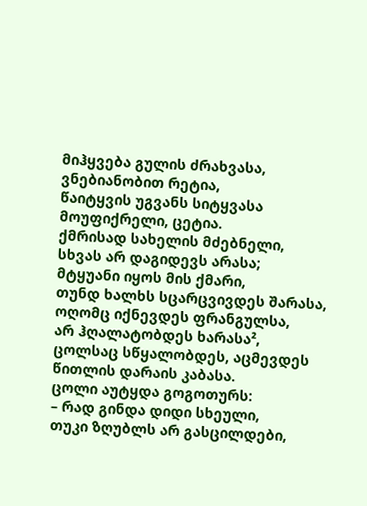მიჰყვება გულის ძრახვასა,
ვნებიანობით რეტია,
წაიტყვის უგვანს სიტყვასა
მოუფიქრელი, ცეტია.
ქმრისად სახელის მძებნელი,
სხვას არ დაგიდევს არასა;
მტყუანი იყოს მის ქმარი,
თუნდ ხალხს სცარცვივდეს შარასა,
ოღომც იქნევდეს ფრანგულსა,
არ ჰღალატობდეს ხარასა²,
ცოლსაც სწყალობდეს, აცმევდეს
წითლის დარაის კაბასა.
ცოლი აუტყდა გოგოთურს:
– რად გინდა დიდი სხეული,
თუკი ზღუბლს არ გასცილდები,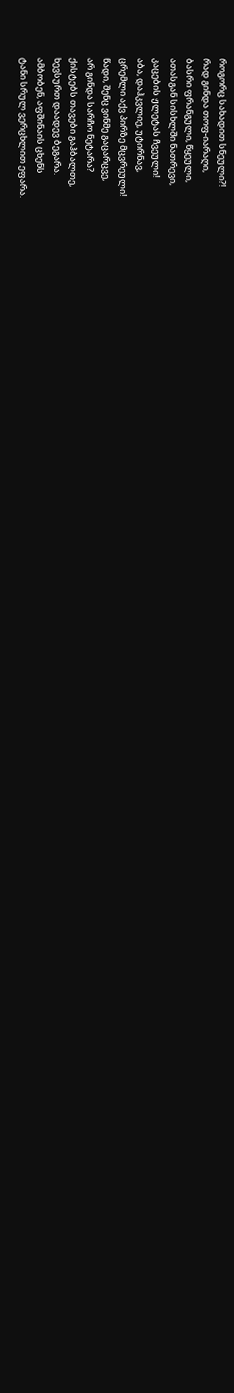როგორც სახადით სნეული?!
რად გინდა თოფ-იარაღი,
ბასრი ფრანგული, წყეული,
ათასგან სისხლში ნათრევი,
კაცების ჟლეტას ჩვეული!
აბა, დაჰკვლიე, უტირნავ,
ცრემლი აქვ პირზე მცვრეული!
წადი, შენც ვინმე გაცარცვე,
არ გინდა სარჩო ნეტარა?
ქისტებს თავები გაჰბალთე,
ხევსურთ დაადევ ბეგარა.
ამბობენ, აფშინაის ცხენს
ტანი სრულ ვერცხლით ეფარა.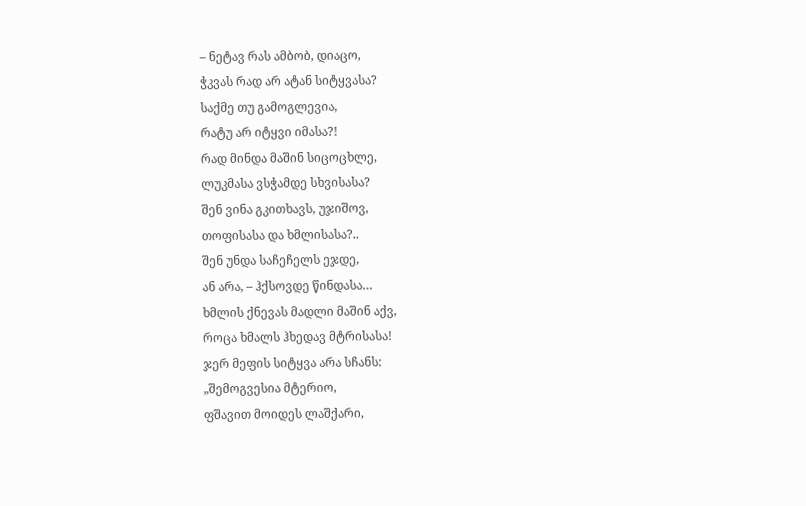– ნეტავ რას ამბობ, დიაცო,
ჭკვას რად არ ატან სიტყვასა?
საქმე თუ გამოგლევია,
რატუ არ იტყვი იმასა?!
რად მინდა მაშინ სიცოცხლე,
ლუკმასა ვსჭამდე სხვისასა?
შენ ვინა გკითხავს, უჯიშოვ,
თოფისასა და ხმლისასა?..
შენ უნდა საჩეჩელს ეჯდე,
ან არა, – ჰქსოვდე წინდასა…
ხმლის ქნევას მადლი მაშინ აქვ,
როცა ხმალს ჰხედავ მტრისასა!
ჯერ მეფის სიტყვა არა სჩანს:
„შემოგვესია მტერიო,
ფშავით მოიდეს ლაშქარი,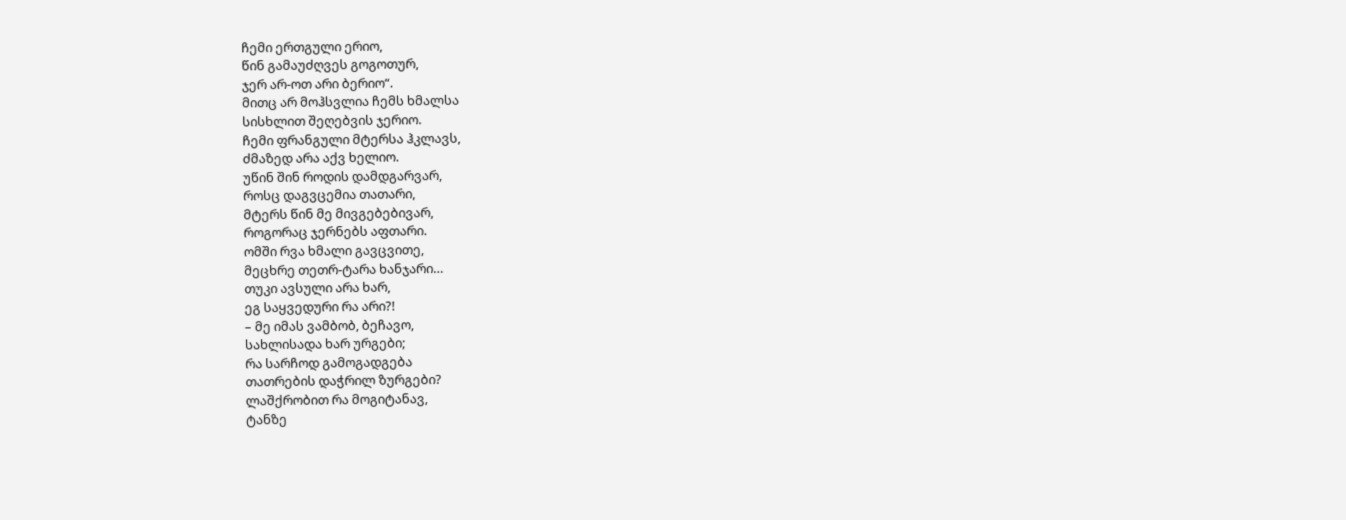ჩემი ერთგული ერიო,
წინ გამაუძღვეს გოგოთურ,
ჯერ არ-ოთ არი ბერიო“.
მითც არ მოჰსვლია ჩემს ხმალსა
სისხლით შეღებვის ჯერიო.
ჩემი ფრანგული მტერსა ჰკლავს,
ძმაზედ არა აქვ ხელიო.
უწინ შინ როდის დამდგარვარ,
როსც დაგვცემია თათარი,
მტერს წინ მე მივგებებივარ,
როგორაც ჯერნებს აფთარი.
ომში რვა ხმალი გავცვითე,
მეცხრე თეთრ-ტარა ხანჯარი…
თუკი ავსული არა ხარ,
ეგ საყვედური რა არი?!
– მე იმას ვამბობ, ბეჩავო,
სახლისადა ხარ ურგები;
რა სარჩოდ გამოგადგება
თათრების დაჭრილ ზურგები?
ლაშქრობით რა მოგიტანავ,
ტანზე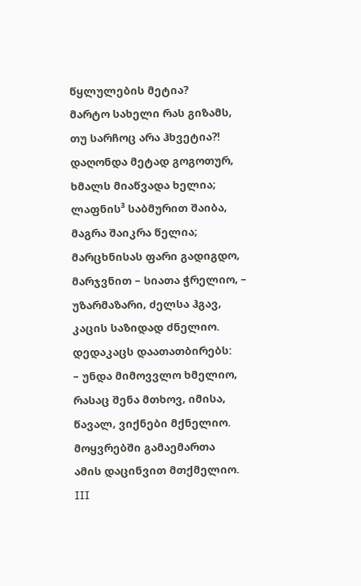წყლულების მეტია?
მარტო სახელი რას გიზამს,
თუ სარჩოც არა ჰხვეტია?!
დაღონდა მეტად გოგოთურ,
ხმალს მიაწვადა ხელია;
ლაფნის³ საბმურით შაიბა,
მაგრა შაიკრა წელია;
მარცხნისას ფარი გადიგდო,
მარჯვნით – სიათა ჭრელიო, –
უზარმაზარი, ძელსა ჰგავ,
კაცის საზიდად ძნელიო.
დედაკაცს დაათათბირებს:
– უნდა მიმოვვლო ხმელიო,
რასაც შენა მთხოვ, იმისა,
წავალ, ვიქნები მქნელიო.
მოყვრებში გამაემართა
ამის დაცინვით მთქმელიო.
III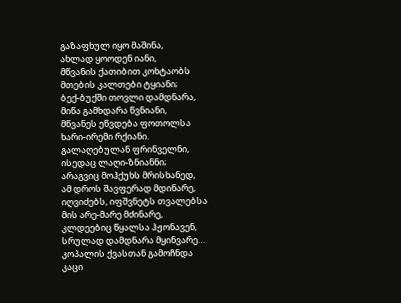გაზაფხულ იყო მაშინა,
ახლად ყოოდენ იანი,
მწვანის ქათიბით კოხტაობს
მთების კალთები ტყიანი;
ბექ-ბუქში თოვლი დამდნარა,
მიწა გამხდარა წვნიანი,
მწვანეს ეწვდება ფოთოლსა
ხარი-ირემი რქიანი.
გალაღებულან ფრინველნი,
ისედაც ლაღი-ზნიანნი;
არაგვიც მოჰქუხს მრისხანედ,
ამ დროს შავფერად მდინარე,
იღვიძებს, იფშვნეტს თვალებსა
მის არე-მარე მძინარე,
კლდეებიც წყალსა ჰჟონავენ,
სრულად დამდნარა მყინვარე…
კოპალის ქვასთან გამოჩნდა
კაცი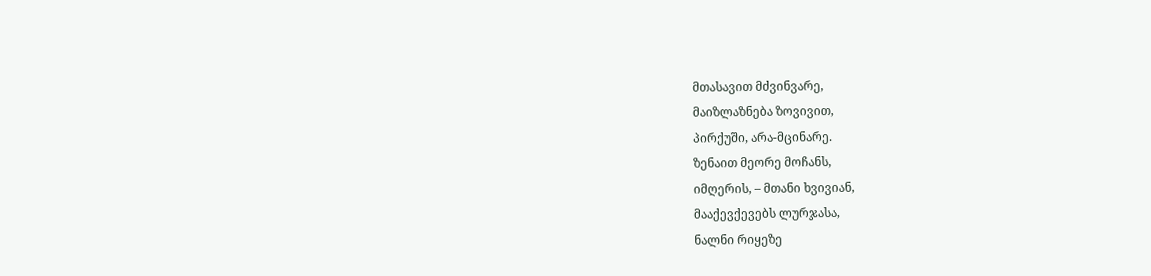მთასავით მძვინვარე,
მაიზლაზნება ზოვივით,
პირქუში, არა-მცინარე.
ზენაით მეორე მოჩანს,
იმღერის, – მთანი ხვივიან,
მააქევქევებს ლურჯასა,
ნალნი რიყეზე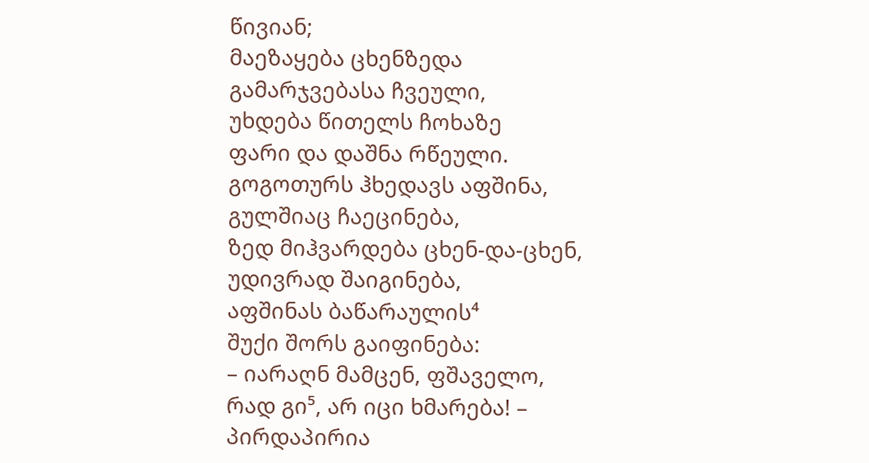წივიან;
მაეზაყება ცხენზედა
გამარჯვებასა ჩვეული,
უხდება წითელს ჩოხაზე
ფარი და დაშნა რწეული.
გოგოთურს ჰხედავს აფშინა,
გულშიაც ჩაეცინება,
ზედ მიჰვარდება ცხენ-და-ცხენ,
უდივრად შაიგინება,
აფშინას ბაწარაულის⁴
შუქი შორს გაიფინება:
– იარაღნ მამცენ, ფშაველო,
რად გი⁵, არ იცი ხმარება! –
პირდაპირია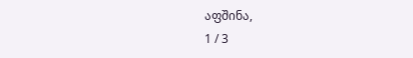აფშინა,
1 / 3